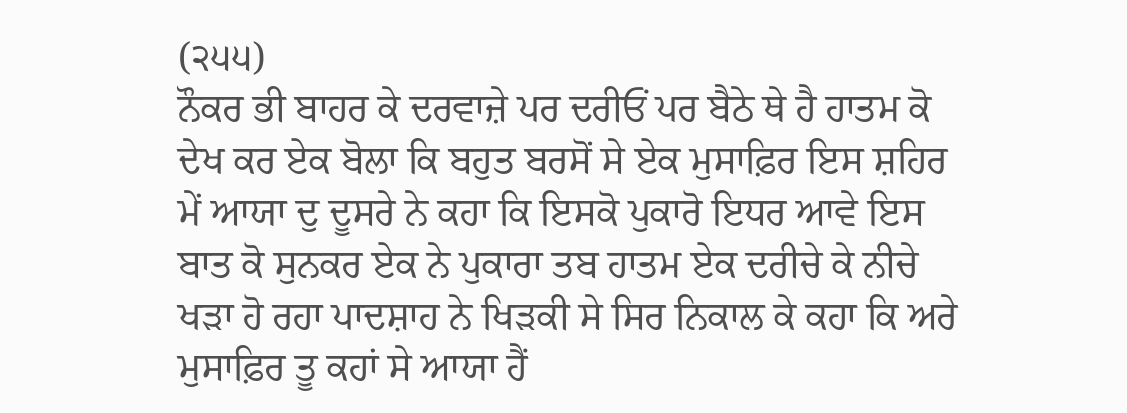(੨੫੫)
ਨੌਕਰ ਭੀ ਬਾਹਰ ਕੇ ਦਰਵਾਜ਼ੇ ਪਰ ਦਰੀਓਂ ਪਰ ਬੈਠੇ ਥੇ ਹੈ ਹਾਤਮ ਕੋ ਦੇਖ ਕਰ ਏਕ ਬੋਲਾ ਕਿ ਬਹੁਤ ਬਰਸੋਂ ਸੇ ਏਕ ਮੁਸਾਫ਼ਿਰ ਇਸ ਸ਼ਹਿਰ ਮੇਂ ਆਯਾ ਦੁ ਦੂਸਰੇ ਨੇ ਕਹਾ ਕਿ ਇਸਕੋ ਪੁਕਾਰੋ ਇਧਰ ਆਵੇ ਇਸ ਬਾਤ ਕੋ ਸੁਨਕਰ ਏਕ ਨੇ ਪੁਕਾਰਾ ਤਬ ਹਾਤਮ ਏਕ ਦਰੀਚੇ ਕੇ ਨੀਚੇ ਖੜਾ ਹੋ ਰਹਾ ਪਾਦਸ਼ਾਹ ਨੇ ਖਿੜਕੀ ਸੇ ਸਿਰ ਨਿਕਾਲ ਕੇ ਕਹਾ ਕਿ ਅਰੇ ਮੁਸਾਫ਼ਿਰ ਤੂ ਕਹਾਂ ਸੇ ਆਯਾ ਹੈਂ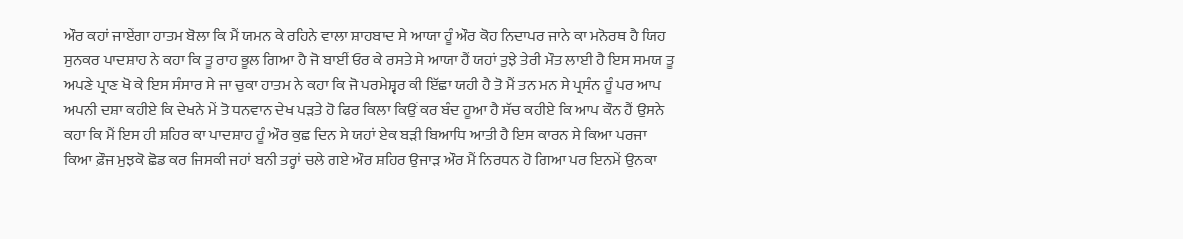ਔਰ ਕਹਾਂ ਜਾਏਂਗਾ ਹਾਤਮ ਬੋਲਾ ਕਿ ਮੈਂ ਯਮਨ ਕੇ ਰਹਿਨੇ ਵਾਲਾ ਸ਼ਾਹਬਾਦ ਸੇ ਆਯਾ ਹੂੰ ਔਰ ਕੋਹ ਨਿਦਾਪਰ ਜਾਨੇ ਕਾ ਮਨੋਰਥ ਹੈ ਯਿਹ ਸੁਨਕਰ ਪਾਦਸ਼ਾਹ ਨੇ ਕਹਾ ਕਿ ਤੂ ਰਾਹ ਭੂਲ ਗਿਆ ਹੈ ਜੋ ਬਾਈਂ ਓਰ ਕੇ ਰਸਤੇ ਸੇ ਆਯਾ ਹੈਂ ਯਹਾਂ ਤੁਝੇ ਤੇਰੀ ਮੌਤ ਲਾਈ ਹੈ ਇਸ ਸਮਯ ਤੂ ਅਪਣੇ ਪ੍ਰਾਣ ਖੋ ਕੇ ਇਸ ਸੰਸਾਰ ਸੇ ਜਾ ਚੁਕਾ ਹਾਤਮ ਨੇ ਕਹਾ ਕਿ ਜੋ ਪਰਮੇਸ਼੍ਵਰ ਕੀ ਇੱਛਾ ਯਹੀ ਹੈ ਤੋ ਮੈਂ ਤਨ ਮਨ ਸੇ ਪ੍ਰਸੰਨ ਹੂੰ ਪਰ ਆਪ ਅਪਨੀ ਦਸ਼ਾ ਕਹੀਏ ਕਿ ਦੇਖਨੇ ਮੇਂ ਤੋ ਧਨਵਾਨ ਦੇਖ ਪੜਤੇ ਹੋ ਫਿਰ ਕਿਲਾ ਕਿਉਂ ਕਰ ਬੰਦ ਹੂਆ ਹੈ ਸੱਚ ਕਹੀਏ ਕਿ ਆਪ ਕੌਨ ਹੈਂ ਉਸਨੇ ਕਹਾ ਕਿ ਮੈਂ ਇਸ ਹੀ ਸ਼ਹਿਰ ਕਾ ਪਾਦਸ਼ਾਹ ਹੂੰ ਔਰ ਕੁਛ ਦਿਨ ਸੇ ਯਹਾਂ ਏਕ ਬੜੀ ਬਿਆਧਿ ਆਤੀ ਹੈ ਇਸ ਕਾਰਨ ਸੇ ਕਿਆ ਪਰਜਾ ਕਿਆ ਫ਼ੌਜ ਮੁਝਕੋ ਛੋਡ ਕਰ ਜਿਸਕੀ ਜਹਾਂ ਬਨੀ ਤਰ੍ਹਾਂ ਚਲੇ ਗਏ ਔਰ ਸ਼ਹਿਰ ਉਜਾੜ ਔਰ ਮੈਂ ਨਿਰਧਨ ਹੋ ਗਿਆ ਪਰ ਇਨਮੇਂ ਉਨਕਾ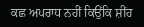ਕਛ ਅਪਰਾਧ ਨਹੀਂ ਕਿਉਂਕਿ ਸ਼ੀਂਹ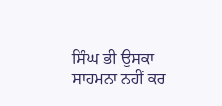ਸਿੰਘ ਭੀ ਉਸਕਾ ਸਾਹਮਨਾ ਨਹੀਂ ਕਰ